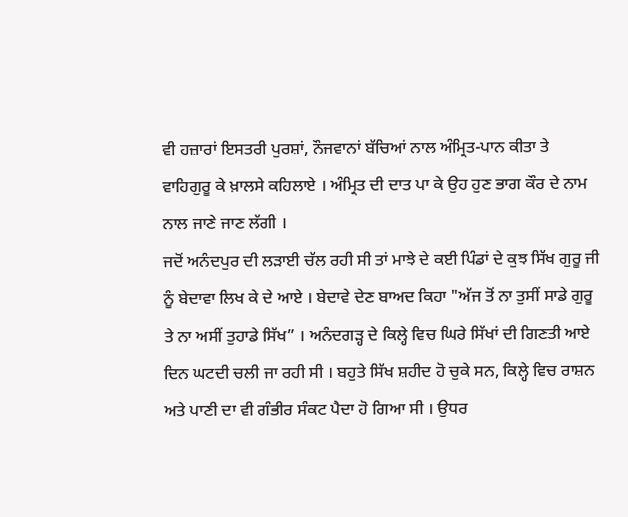ਵੀ ਹਜ਼ਾਰਾਂ ਇਸਤਰੀ ਪੁਰਸ਼ਾਂ, ਨੌਜਵਾਨਾਂ ਬੱਚਿਆਂ ਨਾਲ ਅੰਮ੍ਰਿਤ-ਪਾਨ ਕੀਤਾ ਤੇ ਵਾਹਿਗੁਰੂ ਕੇ ਖ਼ਾਲਸੇ ਕਹਿਲਾਏ । ਅੰਮ੍ਰਿਤ ਦੀ ਦਾਤ ਪਾ ਕੇ ਉਹ ਹੁਣ ਭਾਗ ਕੌਰ ਦੇ ਨਾਮ ਨਾਲ ਜਾਣੇ ਜਾਣ ਲੱਗੀ ।
ਜਦੋਂ ਅਨੰਦਪੁਰ ਦੀ ਲੜਾਈ ਚੱਲ ਰਹੀ ਸੀ ਤਾਂ ਮਾਝੇ ਦੇ ਕਈ ਪਿੰਡਾਂ ਦੇ ਕੁਝ ਸਿੱਖ ਗੁਰੂ ਜੀ ਨੂੰ ਬੇਦਾਵਾ ਲਿਖ ਕੇ ਦੇ ਆਏ । ਬੇਦਾਵੇ ਦੇਣ ਬਾਅਦ ਕਿਹਾ "ਅੱਜ ਤੋਂ ਨਾ ਤੁਸੀਂ ਸਾਡੇ ਗੁਰੂ ਤੇ ਨਾ ਅਸੀਂ ਤੁਹਾਡੇ ਸਿੱਖ” । ਅਨੰਦਗੜ੍ਹ ਦੇ ਕਿਲ੍ਹੇ ਵਿਚ ਘਿਰੇ ਸਿੱਖਾਂ ਦੀ ਗਿਣਤੀ ਆਏ ਦਿਨ ਘਟਦੀ ਚਲੀ ਜਾ ਰਹੀ ਸੀ । ਬਹੁਤੇ ਸਿੱਖ ਸ਼ਹੀਦ ਹੋ ਚੁਕੇ ਸਨ, ਕਿਲ੍ਹੇ ਵਿਚ ਰਾਸ਼ਨ ਅਤੇ ਪਾਣੀ ਦਾ ਵੀ ਗੰਭੀਰ ਸੰਕਟ ਪੈਦਾ ਹੋ ਗਿਆ ਸੀ । ਉਧਰ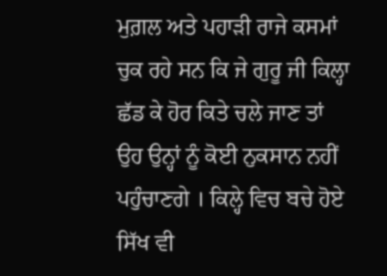ਮੁਗ਼ਲ ਅਤੇ ਪਹਾੜੀ ਰਾਜੇ ਕਸਮਾਂ ਚੁਕ ਰਹੇ ਸਨ ਕਿ ਜੇ ਗੁਰੂ ਜੀ ਕਿਲ੍ਹਾ ਛੱਡ ਕੇ ਹੋਰ ਕਿਤੇ ਚਲੇ ਜਾਣ ਤਾਂ ਉਹ ਉਨ੍ਹਾਂ ਨੂੰ ਕੋਈ ਨੁਕਸਾਨ ਨਹੀਂ ਪਹੁੰਚਾਣਗੇ । ਕਿਲ੍ਹੇ ਵਿਚ ਬਚੇ ਹੋਏ ਸਿੱਖ ਵੀ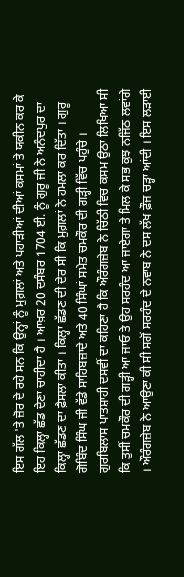ਇਸ ਗੱਲ 'ਤੇ ਜ਼ੋਰ ਦੇ ਰਹੇ ਸਨ ਕਿ ਉਨ੍ਹਾਂ ਨੂੰ ਮੁਗ਼ਲਾਂ ਅਤੇ ਪਹਾੜੀਆਂ ਦੀਆਂ ਕਸਮਾਂ ਤੇ ਯਕੀਨ ਕਰ ਕੇ ਇਹ ਕਿਲ੍ਹਾ ਛੱਡ ਦੇਣਾ ਚਾਹੀਦਾ ਹੈ । ਆਖ਼ਰ 20 ਦਸੰਬਰ 1704 ਈ. ਨੂੰ ਗੁਰੂ ਜੀ ਨੇ ਅਨੰਦਪੁਰ ਦਾ ਕਿਲ੍ਹਾ ਛੱਡਣ ਦਾ ਫ਼ੈਸਲਾ ਕੀਤਾ । ਕਿਲ੍ਹਾ ਛੱਡਣ ਦੀ ਦੇਰ ਸੀ ਕਿ ਮੁਗ਼ਲਾਂ ਨੇ ਹਮਲਾ ਕਰ ਦਿੱਤਾ । ਗੁਰੂ ਗੋਬਿੰਦ ਸਿੰਘ ਜੀ ਵੱਡੇ ਸਾਹਿਬਜ਼ਾਦੇ ਅਤੇ 40 ਸਿੰਘਾਂ ਸਮੇਤ ਚਮਕੌਰ ਦੀ ਗੜ੍ਹੀ ਵਿੱਚ ਪਹੁੰਚੇ । ਗੁਰਬਿਲਾਸ ਪਾਤਸ਼ਾਹੀ ਦਸਵੀਂ ਦਾ ਕਹਿਣਾ ਹੈ ਕਿ ਔਰੰਗਜ਼ੇਬ ਨੇ ਚਿੱਠੀ ਵਿਚ ਕਸਮ ਉਠਾ ਲਿਖਿਆ ਸੀ ਕਿ ਤੁਸੀਂ ਚਮਕੌਰ ਦੀ ਗੜ੍ਹੀ ਆ ਜਾਓ ਤੇ ਉਹ ਸਰਹੰਦ ਆ ਜਾਏਗਾ ਤੇ ਮਿਲ ਕੇ ਸਭ ਕੁਝ ਨਜਿੱਠ ਲਵਾਂਗੇ । ਔਰੰਗਜ਼ੇਬ ਨੇ ਆਉਣਾ ਕੀ ਸੀ ਸਗੋਂ ਸਰਹੰਦ ਦੇ ਨਵਾਬ ਨੇ ਦਸ ਲੱਖ ਫ਼ੌਜ ਚੜ੍ਹਾ ਆਂਦੀ । ਇਸ ਲੜਾਈ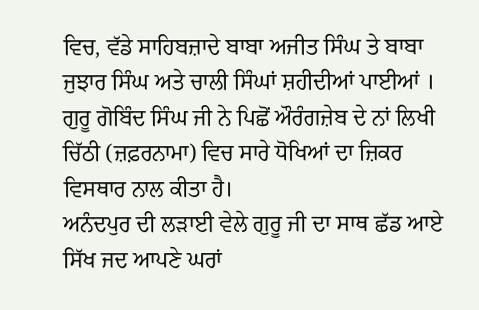ਵਿਚ, ਵੱਡੇ ਸਾਹਿਬਜ਼ਾਦੇ ਬਾਬਾ ਅਜੀਤ ਸਿੰਘ ਤੇ ਬਾਬਾ ਜੁਝਾਰ ਸਿੰਘ ਅਤੇ ਚਾਲੀ ਸਿੰਘਾਂ ਸ਼ਹੀਦੀਆਂ ਪਾਈਆਂ । ਗੁਰੂ ਗੋਬਿੰਦ ਸਿੰਘ ਜੀ ਨੇ ਪਿਛੋਂ ਔਰੰਗਜ਼ੇਬ ਦੇ ਨਾਂ ਲਿਖੀ ਚਿੱਠੀ (ਜ਼ਫ਼ਰਨਾਮਾ) ਵਿਚ ਸਾਰੇ ਧੋਖਿਆਂ ਦਾ ਜ਼ਿਕਰ ਵਿਸਥਾਰ ਨਾਲ ਕੀਤਾ ਹੈ।
ਅਨੰਦਪੁਰ ਦੀ ਲੜਾਈ ਵੇਲੇ ਗੁਰੂ ਜੀ ਦਾ ਸਾਥ ਛੱਡ ਆਏ ਸਿੱਖ ਜਦ ਆਪਣੇ ਘਰਾਂ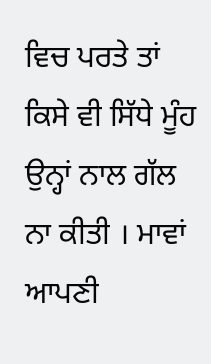ਵਿਚ ਪਰਤੇ ਤਾਂ ਕਿਸੇ ਵੀ ਸਿੱਧੇ ਮੂੰਹ ਉਨ੍ਹਾਂ ਨਾਲ ਗੱਲ ਨਾ ਕੀਤੀ । ਮਾਵਾਂ ਆਪਣੀ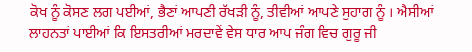ਕੋਖ ਨੂੰ ਕੋਸਣ ਲਗ ਪਈਆਂ, ਭੈਣਾਂ ਆਪਣੀ ਰੱਖੜੀ ਨੂੰ, ਤੀਵੀਆਂ ਆਪਣੇ ਸੁਹਾਗ ਨੂੰ । ਐਸੀਆਂ ਲਾਹਨਤਾਂ ਪਾਈਆਂ ਕਿ ਇਸਤਰੀਆਂ ਮਰਦਾਵੇਂ ਵੇਸ ਧਾਰ ਆਪ ਜੰਗ ਵਿਚ ਗੁਰੂ ਜੀ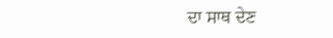ਦਾ ਸਾਥ ਦੇਣ